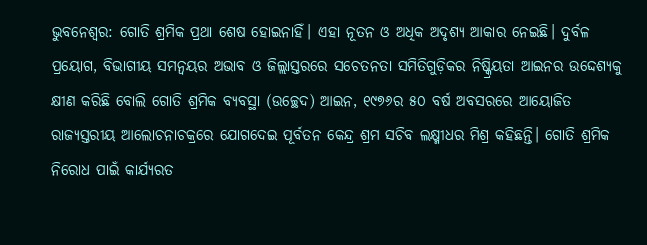ଭୁବନେଶ୍ୱର: ଗୋତି ଶ୍ରମିକ ପ୍ରଥା ଶେଷ ହୋଇନାହିଁ। ଏହା ନୂତନ ଓ ଅଧିକ ଅଦୃଶ୍ୟ ଆକାର ନେଇଛି। ଦୁର୍ବଳ ପ୍ରୟୋଗ, ବିଭାଗୀୟ ସମନ୍ୱୟର ଅଭାବ ଓ ଜିଲ୍ଲାସ୍ତରରେ ସଚେତନତା ସମିତିଗୁଡ଼ିକର ନିଷ୍କ୍ରିୟତା ଆଇନର ଉଦ୍ଦେଶ୍ୟକୁ କ୍ଷୀଣ କରିଛି ବୋଲି ଗୋତି ଶ୍ରମିକ ବ୍ୟବସ୍ଥା (ଉଚ୍ଛେଦ) ଆଇନ, ୧୯୭୬ର ୫୦ ବର୍ଷ ଅବସରରେ ଆୟୋଜିତ ରାଜ୍ୟସ୍ତରୀୟ ଆଲୋଚନାଚକ୍ରରେ ଯୋଗଦେଇ ପୂର୍ବତନ କେନ୍ଦ୍ର ଶ୍ରମ ସଚିବ ଲକ୍ଷ୍ମୀଧର ମିଶ୍ର କହିଛନ୍ତି। ଗୋତି ଶ୍ରମିକ ନିରୋଧ ପାଇଁ କାର୍ଯ୍ୟରତ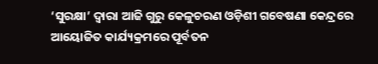‘ସୁରକ୍ଷା’ ଦ୍ବାରା ଆଜି ଗୁରୁ କେଳୁଚରଣ ଓଡ଼ିଶୀ ଗବେଷଣା କେନ୍ଦ୍ରରେ ଆୟୋଜିତ କାର୍ଯ୍ୟକ୍ରମରେ ପୂର୍ବତନ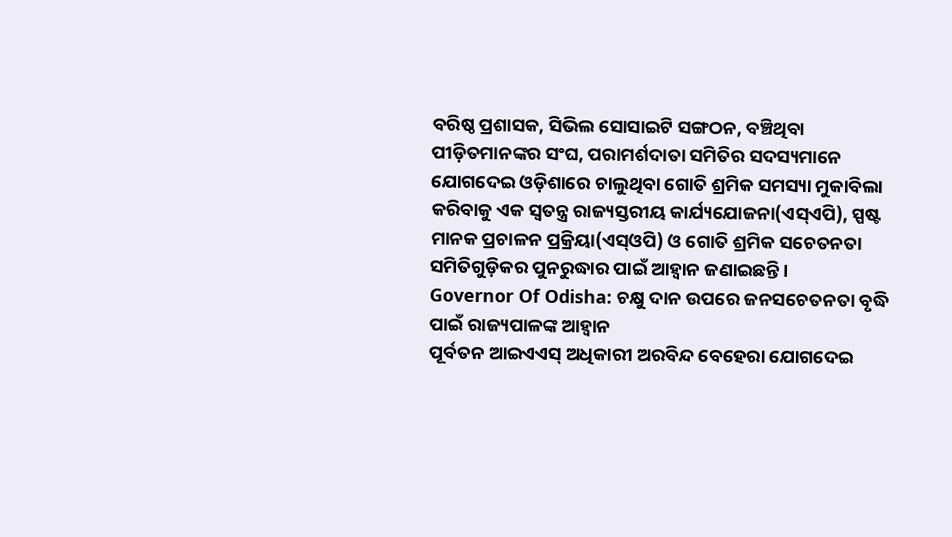ବରିଷ୍ଠ ପ୍ରଶାସକ, ସିଭିଲ ସୋସାଇଟି ସଙ୍ଗଠନ, ବଞ୍ଚିଥିବା ପୀଡ଼ିତମାନଙ୍କର ସଂଘ, ପରାମର୍ଶଦାତା ସମିତିର ସଦସ୍ୟମାନେ ଯୋଗଦେଇ ଓଡ଼ିଶାରେ ଚାଲୁଥିବା ଗୋତି ଶ୍ରମିକ ସମସ୍ୟା ମୁକାବିଲା କରିବାକୁ ଏକ ସ୍ୱତନ୍ତ୍ର ରାଜ୍ୟସ୍ତରୀୟ କାର୍ଯ୍ୟଯୋଜନା(ଏସ୍ଏପି), ସ୍ପଷ୍ଟ ମାନକ ପ୍ରଚାଳନ ପ୍ରକ୍ରିୟା(ଏସ୍ଓପି) ଓ ଗୋତି ଶ୍ରମିକ ସଚେତନତା ସମିତିଗୁଡ଼ିକର ପୁନରୁଦ୍ଧାର ପାଇଁ ଆହ୍ୱାନ ଜଣାଇଛନ୍ତି।
Governor Of Odisha: ଚକ୍ଷୁ ଦାନ ଉପରେ ଜନସଚେତନତା ବୃଦ୍ଧି ପାଇଁ ରାଜ୍ୟପାଳଙ୍କ ଆହ୍ୱାନ
ପୂର୍ବତନ ଆଇଏଏସ୍ ଅଧିକାରୀ ଅରବିନ୍ଦ ବେହେରା ଯୋଗଦେଇ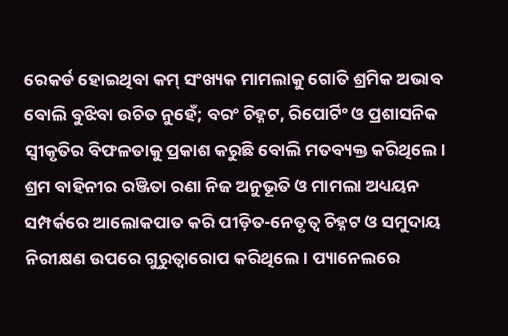ରେକର୍ଡ ହୋଇଥିବା କମ୍ ସଂଖ୍ୟକ ମାମଲାକୁ ଗୋତି ଶ୍ରମିକ ଅଭାବ ବୋଲି ବୁଝିବା ଉଚିତ ନୁହେଁ; ବରଂ ଚିହ୍ନଟ, ରିପୋର୍ଟିଂ ଓ ପ୍ରଶାସନିକ ସ୍ୱୀକୃତିର ବିଫଳତାକୁ ପ୍ରକାଶ କରୁଛି ବୋଲି ମତବ୍ୟକ୍ତ କରିଥିଲେ। ଶ୍ରମ ବାହିନୀର ରଞ୍ଜିତା ରଣା ନିଜ ଅନୁଭୂତି ଓ ମାମଲା ଅଧ୍ୟୟନ ସମ୍ପର୍କରେ ଆଲୋକପାତ କରି ପୀଡ଼ିତ-ନେତୃତ୍ୱ ଚିହ୍ନଟ ଓ ସମୁଦାୟ ନିରୀକ୍ଷଣ ଉପରେ ଗୁରୁତ୍ୱାରୋପ କରିଥିଲେ। ପ୍ୟାନେଲରେ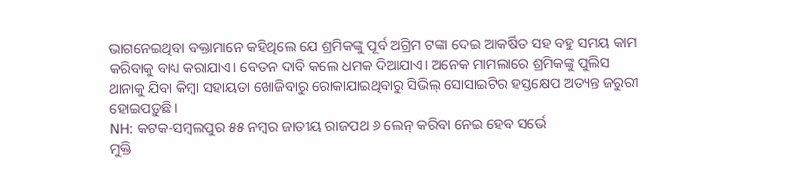ଭାଗନେଇଥିବା ବକ୍ତାମାନେ କହିଥିଲେ ଯେ ଶ୍ରମିକଙ୍କୁ ପୂର୍ବ ଅଗ୍ରିମ ଟଙ୍କା ଦେଇ ଆକର୍ଷିତ ସହ ବହୁ ସମୟ କାମ କରିବାକୁ ବାଧ୍ୟ କରାଯାଏ। ବେତନ ଦାବି କଲେ ଧମକ ଦିଆଯାଏ। ଅନେକ ମାମଲାରେ ଶ୍ରମିକଙ୍କୁ ପୁଲିସ ଥାନାକୁ ଯିବା କିମ୍ବା ସହାୟତା ଖୋଜିବାରୁ ରୋକାଯାଇଥିବାରୁ ସିଭିଲ୍ ସୋସାଇଟିର ହସ୍ତକ୍ଷେପ ଅତ୍ୟନ୍ତ ଜରୁରୀ ହୋଇପଡ଼ୁଛି।
NH: କଟକ-ସମ୍ବଲପୁର ୫୫ ନମ୍ବର ଜାତୀୟ ରାଜପଥ ୬ ଲେନ୍ କରିବା ନେଇ ହେବ ସର୍ଭେ
ମୁକ୍ତି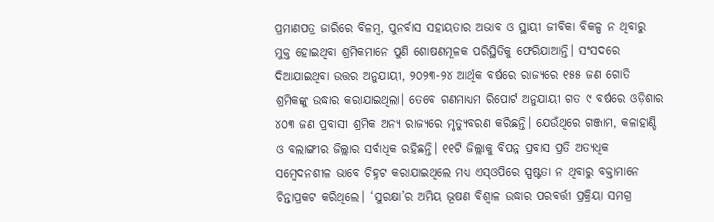ପ୍ରମାଣପତ୍ର ଜାରିରେ ବିଳମ୍ବ, ପୁନର୍ବାସ ସହାୟତାର ଅଭାବ ଓ ସ୍ଥାୟୀ ଜୀବିକା ବିକଳ୍ପ ନ ଥିବାରୁ ମୁକ୍ତ ହୋଇଥିବା ଶ୍ରମିକମାନେ ପୁଣି ଶୋଷଣମୂଳକ ପରିସ୍ଥିତିକୁ ଫେରିଯାଆନ୍ତି। ସଂସଦରେ ଦିଆଯାଇଥିବା ଉତ୍ତର ଅନୁଯାୟୀ, ୨୦୨୩-୨୪ ଆର୍ଥିକ ବର୍ଷରେ ରାଜ୍ୟରେ ୧୫୫ ଜଣ ଗୋତି ଶ୍ରମିକଙ୍କୁ ଉଦ୍ଧାର କରାଯାଇଥିଲା। ତେବେ ଗଣମାଧ୍ୟମ ରିପୋର୍ଟ ଅନୁଯାୟୀ ଗତ ୯ ବର୍ଷରେ ଓଡ଼ିଶାର ୪୦୩ ଜଣ ପ୍ରବାସୀ ଶ୍ରମିକ ଅନ୍ୟ ରାଜ୍ୟରେ ମୃତ୍ୟୁବରଣ କରିଛନ୍ତି। ଯେଉଁଥିରେ ଗଞ୍ଜାମ, କଳାହାଣ୍ଡି ଓ ବଲାଙ୍ଗୀର ଜିଲ୍ଲାର ସର୍ବାଧିକ ରହିଛନ୍ତି। ୧୧ଟି ଜିଲ୍ଲାକୁ ବିପନ୍ନ ପ୍ରବାସ ପ୍ରତି ଅତ୍ୟଧିକ ସମ୍ବେଦନଶୀଳ ଭାବେ ଚିହ୍ନଟ କରାଯାଇଥିଲେ ମଧ୍ୟ ଏସ୍ଓପିରେ ସ୍ପଷ୍ଟତା ନ ଥିବାରୁ ବକ୍ତାମାନେ ଚିନ୍ତାପ୍ରକଟ କରିଥିଲେ। ‘ସୁରକ୍ଷା’ର ଅମିୟ ଭୂଷଣ ବିଶ୍ବାଳ ଉଦ୍ଧାର ପରବର୍ତ୍ତୀ ପ୍ରକ୍ରିୟା ସମଗ୍ର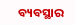ବ୍ୟବସ୍ଥାର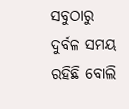ସବୁଠାରୁ ଦୁର୍ବଳ ସମୟ ରହିଛି ବୋଲି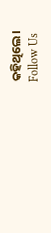କହିଥିଲେ।
Follow Us